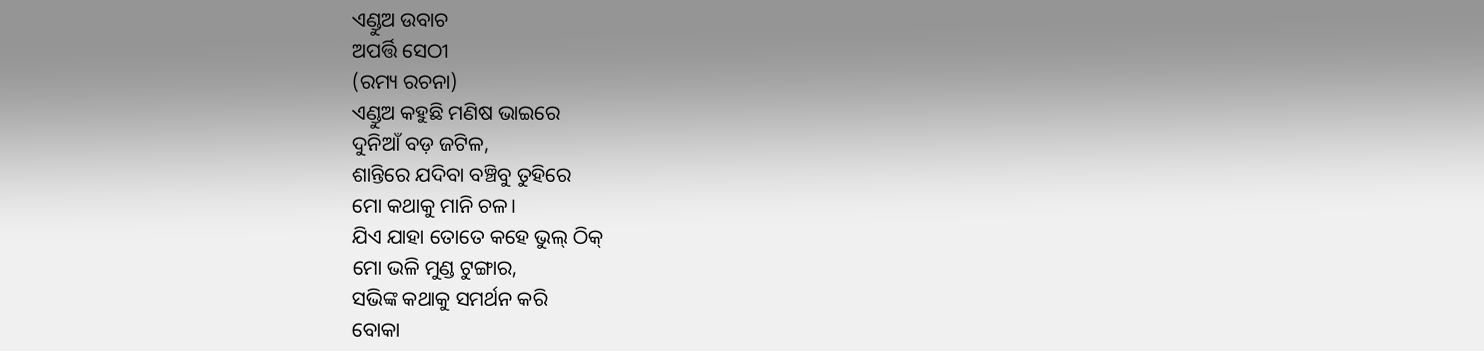ଏଣ୍ଡୁଅ ଉବାଚ
ଅପର୍ତ୍ତି ସେଠୀ
(ରମ୍ୟ ରଚନା)
ଏଣ୍ଡୁଅ କହୁଛି ମଣିଷ ଭାଇରେ
ଦୁନିଆଁ ବଡ଼ ଜଟିଳ,
ଶାନ୍ତିରେ ଯଦିବା ବଞ୍ଚିବୁ ତୁହିରେ
ମୋ କଥାକୁ ମାନି ଚଳ।
ଯିଏ ଯାହା ତୋତେ କହେ ଭୁଲ୍ ଠିକ୍
ମୋ ଭଳି ମୁଣ୍ଡ ଟୁଙ୍ଗାର,
ସଭିଙ୍କ କଥାକୁ ସମର୍ଥନ କରି
ବୋକା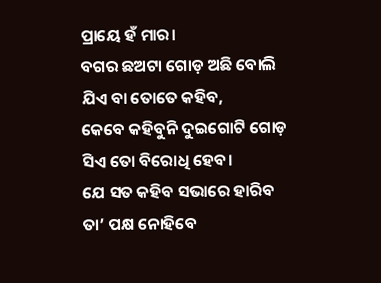ପ୍ରାୟେ ହଁ ମାର।
ବଗର ଛଅଟା ଗୋଡ଼ ଅଛି ବୋଲି
ଯିଏ ବା ତୋତେ କହିବ,
କେବେ କହିବୁନି ଦୁଇଗୋଟି ଗୋଡ଼
ସିଏ ତୋ ବିରୋଧି ହେବ।
ଯେ ସତ କହିବ ସଭାରେ ହାରିବ
ତା’ ପକ୍ଷ ନୋହିବେ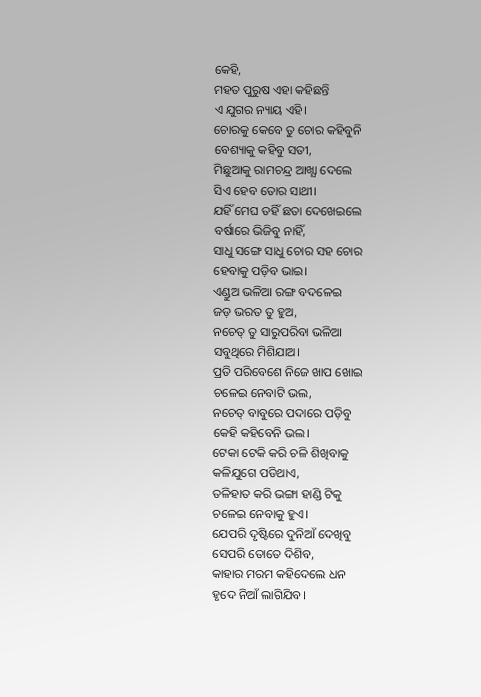କେହି,
ମହତ ପୁରୁଷ ଏହା କହିଛନ୍ତି
ଏ ଯୁଗର ନ୍ୟାୟ ଏହି।
ଚୋରକୁ କେବେ ତୁ ଚୋର କହିବୁନି
ବେଶ୍ୟାକୁ କହିବୁ ସତୀ,
ମିଛୁଆକୁ ରାମଚନ୍ଦ୍ର ଆଖ୍ଯା ଦେଲେ
ସିଏ ହେବ ତୋର ସାଥୀ।
ଯହିଁ ମେଘ ତହିଁ ଛତା ଦେଖେଇଲେ
ବର୍ଷାରେ ଭିଜିବୁ ନାହିଁ,
ସାଧୁ ସଙ୍ଗେ ସାଧୁ ଚୋର ସହ ଚୋର
ହେବାକୁ ପଡ଼ିବ ଭାଇ।
ଏଣ୍ଡୁଅ ଭଳିଆ ରଙ୍ଗ ବଦଳେଇ
ଜଡ଼ ଭରତ ତୁ ହୁଅ,
ନଚେତ୍ ତୁ ସାରୁପରିବା ଭଳିଆ
ସବୁଥିରେ ମିଶିଯାଅ।
ପ୍ରତି ପରିବେଶେ ନିଜେ ଖାପ ଖୋଇ
ଚଳେଇ ନେବାଟି ଭଲ,
ନଚେତ୍ ବାବୁରେ ପଦାରେ ପଡ଼ିବୁ
କେହି କହିବେନି ଭଲ।
ଟେକା ଟେକି କରି ଚଳି ଶିଖିବାକୁ
କଳିଯୁଗେ ପଡିଥାଏ,
ତଳିହାତ କରି ଭଙ୍ଗା ହାଣ୍ଡି ଟିକୁ
ଚଳେଇ ନେବାକୁ ହୁଏ।
ଯେପରି ଦୃଷ୍ଟିରେ ଦୁନିଆଁ ଦେଖିବୁ
ସେପରି ତୋତେ ଦିଶିବ,
କାହାର ମରମ କହିଦେଲେ ଧନ
ହୃଦେ ନିଆଁ ଲାଗିଯିବ।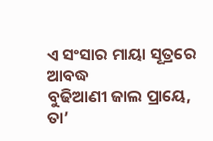ଏ ସଂସାର ମାୟା ସୂତ୍ରରେ ଆବଦ୍ଧ
ବୁଢିଆଣୀ ଜାଲ ପ୍ରାୟେ,
ତା’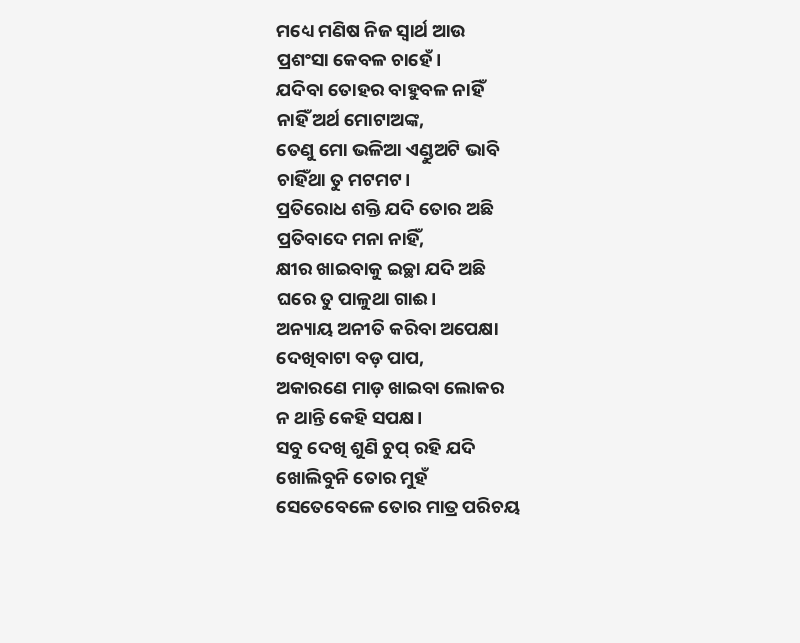ମଧ୍ୟେ ମଣିଷ ନିଜ ସ୍ୱାର୍ଥ ଆଉ
ପ୍ରଶଂସା କେବଳ ଚାହେଁ।
ଯଦିବା ତୋହର ବାହୁବଳ ନାହିଁ
ନାହିଁ ଅର୍ଥ ମୋଟାଅଙ୍କ,
ତେଣୁ ମୋ ଭଳିଆ ଏଣ୍ଡୁଅଟି ଭାବି
ଚାହିଁଥା ତୁ ମଟମଟ।
ପ୍ରତିରୋଧ ଶକ୍ତି ଯଦି ତୋର ଅଛି
ପ୍ରତିବାଦେ ମନା ନାହିଁ,
କ୍ଷୀର ଖାଇବାକୁ ଇଚ୍ଛା ଯଦି ଅଛି
ଘରେ ତୁ ପାଳୁଥା ଗାଈ।
ଅନ୍ୟାୟ ଅନୀତି କରିବା ଅପେକ୍ଷା
ଦେଖିବାଟା ବଡ଼ ପାପ,
ଅକାରଣେ ମାଡ଼ ଖାଇବା ଲୋକର
ନ ଥାନ୍ତି କେହି ସପକ୍ଷ।
ସବୁ ଦେଖି ଶୁଣି ଚୁପ୍ ରହି ଯଦି
ଖୋଲିବୁନି ତୋର ମୁହଁ
ସେତେବେଳେ ତୋର ମାତ୍ର ପରିଚୟ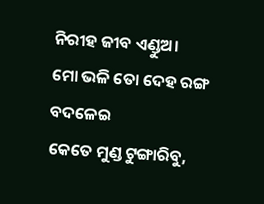ନିରୀହ ଜୀବ ଏଣ୍ଡୁଅ।
ମୋ ଭଳି ତୋ ଦେହ ରଙ୍ଗ ବଦଳେଇ
କେତେ ମୁଣ୍ଡ ଟୁଙ୍ଗାରିବୁ,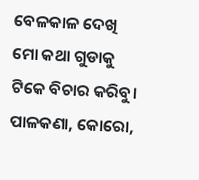ବେଳକାଳ ଦେଖି ମୋ କଥା ଗୁଡାକୁ
ଟିକେ ବିଚାର କରିବୁ।
ପାଳକଣା, କୋରୋ,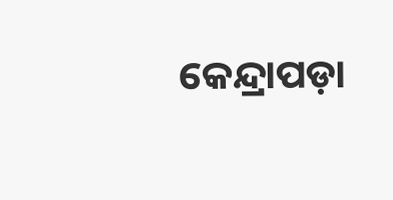କେନ୍ଦ୍ରାପଡ଼ା